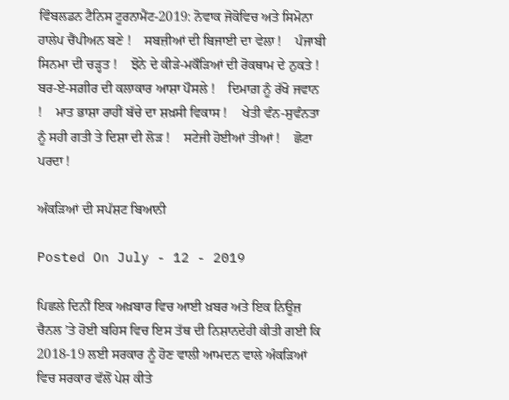ਵਿੰਬਲਡਨ ਟੈਨਿਸ ਟੂਰਨਾਮੈਂਟ-2019: ਨੋਵਾਕ ਜੋਕੋਵਿਚ ਅਤੇ ਸਿਮੋਨਾ ਹਾਲੇਪ ਚੈਂਪੀਅਨ ਬਣੇ !    ਸਬਜ਼ੀਆਂ ਦੀ ਬਿਜਾਈ ਦਾ ਵੇਲਾ !    ਪੰਜਾਬੀ ਸਿਨਮਾ ਦੀ ਚੜ੍ਹਤ !    ਝੋਨੇ ਦੇ ਕੀੜੇ-ਮਕੌੜਿਆਂ ਦੀ ਰੋਕਥਾਮ ਦੇ ਨੁਕਤੇ !    ਬਰ-ਏ-ਸਗ਼ੀਰ ਦੀ ਕਲਾਕਾਰ ਆਸ਼ਾ ਪੌਸਲੇ !    ਦਿਮਾਗ਼ ਨੂੰ ਰੱਖੋ ਜਵਾਨ !    ਮਾਤ ਭਾਸ਼ਾ ਰਾਹੀਂ ਬੱਚੇ ਦਾ ਸ਼ਖ਼ਸੀ ਵਿਕਾਸ !    ਖੇਤੀ ਵੰਨ-ਸੁਵੰਨਤਾ ਨੂੰ ਸਹੀ ਗਤੀ ਤੇ ਦਿਸ਼ਾ ਦੀ ਲੋੜ !    ਸਟੇਜੀ ਹੋਈਆਂ ਤੀਆਂ !    ਛੋਟਾ ਪਰਦਾ !

ਅੰਕੜਿਆਂ ਦੀ ਸਪੱਸ਼ਟ ਬਿਆਨੀ

Posted On July - 12 - 2019

ਪਿਛਲੇ ਦਿਨੀਂ ਇਕ ਅਖ਼ਬਾਰ ਵਿਚ ਆਈ ਖ਼ਬਰ ਅਤੇ ਇਕ ਨਿਊਜ਼ ਚੈਨਲ ’ਤੇ ਹੋਈ ਬਹਿਸ ਵਿਚ ਇਸ ਤੱਥ ਦੀ ਨਿਸ਼ਾਨਦੇਹੀ ਕੀਤੀ ਗਈ ਕਿ 2018-19 ਲਈ ਸਰਕਾਰ ਨੂੰ ਹੋਣ ਵਾਲੀ ਆਮਦਨ ਵਾਲੇ ਅੰਕੜਿਆਂ ਵਿਚ ਸਰਕਾਰ ਵੱਲੋਂ ਪੇਸ਼ ਕੀਤੇ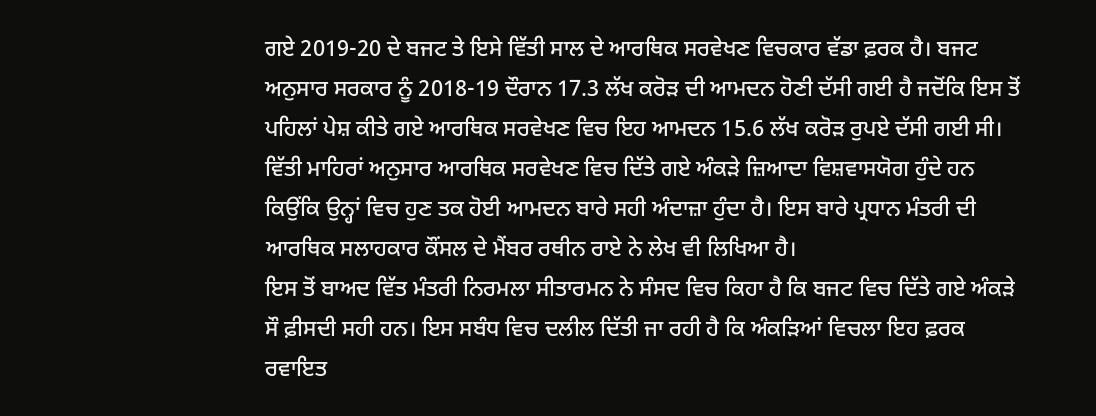ਗਏ 2019-20 ਦੇ ਬਜਟ ਤੇ ਇਸੇ ਵਿੱਤੀ ਸਾਲ ਦੇ ਆਰਥਿਕ ਸਰਵੇਖਣ ਵਿਚਕਾਰ ਵੱਡਾ ਫ਼ਰਕ ਹੈ। ਬਜਟ ਅਨੁਸਾਰ ਸਰਕਾਰ ਨੂੰ 2018-19 ਦੌਰਾਨ 17.3 ਲੱਖ ਕਰੋੜ ਦੀ ਆਮਦਨ ਹੋਣੀ ਦੱਸੀ ਗਈ ਹੈ ਜਦੋਂਕਿ ਇਸ ਤੋਂ ਪਹਿਲਾਂ ਪੇਸ਼ ਕੀਤੇ ਗਏ ਆਰਥਿਕ ਸਰਵੇਖਣ ਵਿਚ ਇਹ ਆਮਦਨ 15.6 ਲੱਖ ਕਰੋੜ ਰੁਪਏ ਦੱਸੀ ਗਈ ਸੀ। ਵਿੱਤੀ ਮਾਹਿਰਾਂ ਅਨੁਸਾਰ ਆਰਥਿਕ ਸਰਵੇਖਣ ਵਿਚ ਦਿੱਤੇ ਗਏ ਅੰਕੜੇ ਜ਼ਿਆਦਾ ਵਿਸ਼ਵਾਸਯੋਗ ਹੁੰਦੇ ਹਨ ਕਿਉਂਕਿ ਉਨ੍ਹਾਂ ਵਿਚ ਹੁਣ ਤਕ ਹੋਈ ਆਮਦਨ ਬਾਰੇ ਸਹੀ ਅੰਦਾਜ਼ਾ ਹੁੰਦਾ ਹੈ। ਇਸ ਬਾਰੇ ਪ੍ਰਧਾਨ ਮੰਤਰੀ ਦੀ ਆਰਥਿਕ ਸਲਾਹਕਾਰ ਕੌਂਸਲ ਦੇ ਮੈਂਬਰ ਰਥੀਨ ਰਾਏ ਨੇ ਲੇਖ ਵੀ ਲਿਖਿਆ ਹੈ।
ਇਸ ਤੋਂ ਬਾਅਦ ਵਿੱਤ ਮੰਤਰੀ ਨਿਰਮਲਾ ਸੀਤਾਰਮਨ ਨੇ ਸੰਸਦ ਵਿਚ ਕਿਹਾ ਹੈ ਕਿ ਬਜਟ ਵਿਚ ਦਿੱਤੇ ਗਏ ਅੰਕੜੇ ਸੌ ਫ਼ੀਸਦੀ ਸਹੀ ਹਨ। ਇਸ ਸਬੰਧ ਵਿਚ ਦਲੀਲ ਦਿੱਤੀ ਜਾ ਰਹੀ ਹੈ ਕਿ ਅੰਕੜਿਆਂ ਵਿਚਲਾ ਇਹ ਫ਼ਰਕ ਰਵਾਇਤ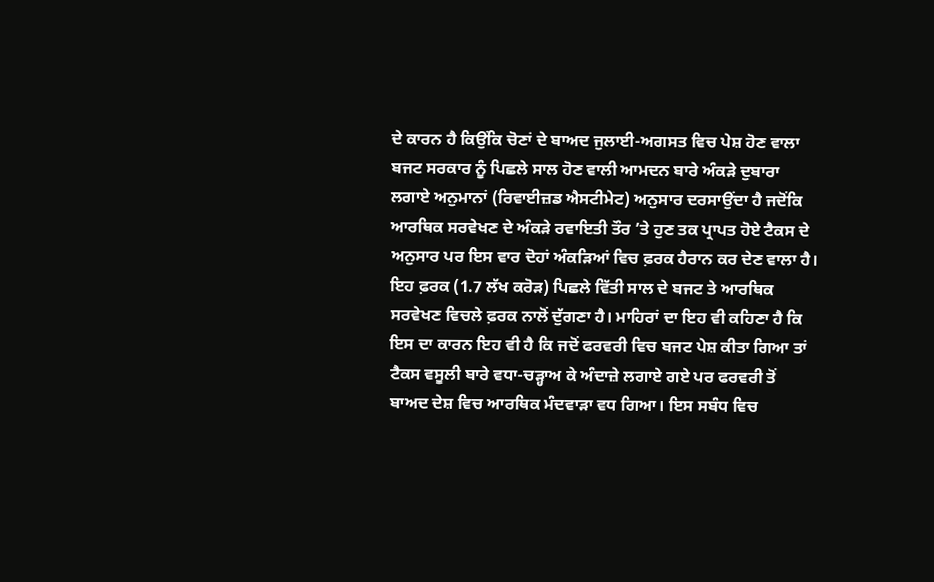ਦੇ ਕਾਰਨ ਹੈ ਕਿਉਂਕਿ ਚੋਣਾਂ ਦੇ ਬਾਅਦ ਜੁਲਾਈ-ਅਗਸਤ ਵਿਚ ਪੇਸ਼ ਹੋਣ ਵਾਲਾ ਬਜਟ ਸਰਕਾਰ ਨੂੰ ਪਿਛਲੇ ਸਾਲ ਹੋਣ ਵਾਲੀ ਆਮਦਨ ਬਾਰੇ ਅੰਕੜੇ ਦੁਬਾਰਾ ਲਗਾਏ ਅਨੁਮਾਨਾਂ (ਰਿਵਾਈਜ਼ਡ ਐਸਟੀਮੇਟ) ਅਨੁਸਾਰ ਦਰਸਾਉਂਦਾ ਹੈ ਜਦੋਂਕਿ ਆਰਥਿਕ ਸਰਵੇਖਣ ਦੇ ਅੰਕੜੇ ਰਵਾਇਤੀ ਤੌਰ ’ਤੇ ਹੁਣ ਤਕ ਪ੍ਰਾਪਤ ਹੋਏ ਟੈਕਸ ਦੇ ਅਨੁਸਾਰ ਪਰ ਇਸ ਵਾਰ ਦੋਹਾਂ ਅੰਕੜਿਆਂ ਵਿਚ ਫ਼ਰਕ ਹੈਰਾਨ ਕਰ ਦੇਣ ਵਾਲਾ ਹੈ। ਇਹ ਫ਼ਰਕ (1.7 ਲੱਖ ਕਰੋੜ) ਪਿਛਲੇ ਵਿੱਤੀ ਸਾਲ ਦੇ ਬਜਟ ਤੇ ਆਰਥਿਕ ਸਰਵੇਖਣ ਵਿਚਲੇ ਫ਼ਰਕ ਨਾਲੋਂ ਦੁੱਗਣਾ ਹੈ। ਮਾਹਿਰਾਂ ਦਾ ਇਹ ਵੀ ਕਹਿਣਾ ਹੈ ਕਿ ਇਸ ਦਾ ਕਾਰਨ ਇਹ ਵੀ ਹੈ ਕਿ ਜਦੋਂ ਫਰਵਰੀ ਵਿਚ ਬਜਟ ਪੇਸ਼ ਕੀਤਾ ਗਿਆ ਤਾਂ ਟੈਕਸ ਵਸੂਲੀ ਬਾਰੇ ਵਧਾ-ਚੜ੍ਹਾਅ ਕੇ ਅੰਦਾਜ਼ੇ ਲਗਾਏ ਗਏ ਪਰ ਫਰਵਰੀ ਤੋਂ ਬਾਅਦ ਦੇਸ਼ ਵਿਚ ਆਰਥਿਕ ਮੰਦਵਾੜਾ ਵਧ ਗਿਆ। ਇਸ ਸਬੰਧ ਵਿਚ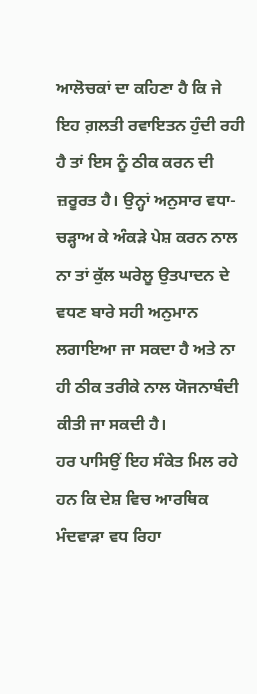ਆਲੋਚਕਾਂ ਦਾ ਕਹਿਣਾ ਹੈ ਕਿ ਜੇ ਇਹ ਗ਼ਲਤੀ ਰਵਾਇਤਨ ਹੁੰਦੀ ਰਹੀ ਹੈ ਤਾਂ ਇਸ ਨੂੰ ਠੀਕ ਕਰਨ ਦੀ ਜ਼ਰੂਰਤ ਹੈ। ਉਨ੍ਹਾਂ ਅਨੁਸਾਰ ਵਧਾ-ਚੜ੍ਹਾਅ ਕੇ ਅੰਕੜੇ ਪੇਸ਼ ਕਰਨ ਨਾਲ ਨਾ ਤਾਂ ਕੁੱਲ ਘਰੇਲੂ ਉਤਪਾਦਨ ਦੇ ਵਧਣ ਬਾਰੇ ਸਹੀ ਅਨੁਮਾਨ ਲਗਾਇਆ ਜਾ ਸਕਦਾ ਹੈ ਅਤੇ ਨਾ ਹੀ ਠੀਕ ਤਰੀਕੇ ਨਾਲ ਯੋਜਨਾਬੰਦੀ ਕੀਤੀ ਜਾ ਸਕਦੀ ਹੈ।
ਹਰ ਪਾਸਿਉਂ ਇਹ ਸੰਕੇਤ ਮਿਲ ਰਹੇ ਹਨ ਕਿ ਦੇਸ਼ ਵਿਚ ਆਰਥਿਕ ਮੰਦਵਾੜਾ ਵਧ ਰਿਹਾ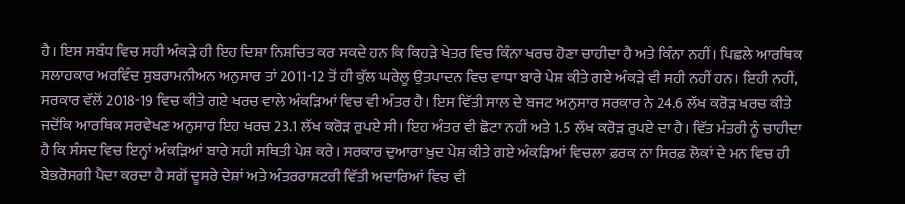ਹੈ। ਇਸ ਸਬੰਧ ਵਿਚ ਸਹੀ ਅੰਕੜੇ ਹੀ ਇਹ ਦਿਸ਼ਾ ਨਿਸ਼ਚਿਤ ਕਰ ਸਕਦੇ ਹਨ ਕਿ ਕਿਹੜੇ ਖੇਤਰ ਵਿਚ ਕਿੰਨਾ ਖਰਚ ਹੋਣਾ ਚਾਹੀਦਾ ਹੈ ਅਤੇ ਕਿੰਨਾ ਨਹੀਂ। ਪਿਛਲੇ ਆਰਥਿਕ ਸਲਾਹਕਾਰ ਅਰਵਿੰਦ ਸੁਬਰਾਮਨੀਅਨ ਅਨੁਸਾਰ ਤਾਂ 2011-12 ਤੋਂ ਹੀ ਕੁੱਲ ਘਰੇਲੂ ਉਤਪਾਦਨ ਵਿਚ ਵਾਧਾ ਬਾਰੇ ਪੇਸ਼ ਕੀਤੇ ਗਏ ਅੰਕੜੇ ਵੀ ਸਹੀ ਨਹੀਂ ਹਨ। ਇਹੀ ਨਹੀਂ, ਸਰਕਾਰ ਵੱਲੋਂ 2018-19 ਵਿਚ ਕੀਤੇ ਗਏ ਖਰਚ ਵਾਲੇ ਅੰਕੜਿਆਂ ਵਿਚ ਵੀ ਅੰਤਰ ਹੈ। ਇਸ ਵਿੱਤੀ ਸਾਲ ਦੇ ਬਜਟ ਅਨੁਸਾਰ ਸਰਕਾਰ ਨੇ 24.6 ਲੱਖ ਕਰੋੜ ਖਰਚ ਕੀਤੇ ਜਦੋਂਕਿ ਆਰਥਿਕ ਸਰਵੇਖਣ ਅਨੁਸਾਰ ਇਹ ਖਰਚ 23.1 ਲੱਖ ਕਰੋੜ ਰੁਪਏ ਸੀ। ਇਹ ਅੰਤਰ ਵੀ ਛੋਟਾ ਨਹੀਂ ਅਤੇ 1.5 ਲੱਖ ਕਰੋੜ ਰੁਪਏ ਦਾ ਹੈ। ਵਿੱਤ ਮੰਤਰੀ ਨੂੰ ਚਾਹੀਦਾ ਹੈ ਕਿ ਸੰਸਦ ਵਿਚ ਇਨ੍ਹਾਂ ਅੰਕੜਿਆਂ ਬਾਰੇ ਸਹੀ ਸਥਿਤੀ ਪੇਸ਼ ਕਰੇ। ਸਰਕਾਰ ਦੁਆਰਾ ਖ਼ੁਦ ਪੇਸ਼ ਕੀਤੇ ਗਏ ਅੰਕੜਿਆਂ ਵਿਚਲਾ ਫ਼ਰਕ ਨਾ ਸਿਰਫ਼ ਲੋਕਾਂ ਦੇ ਮਨ ਵਿਚ ਹੀ ਬੇਭਰੋਸਗੀ ਪੈਦਾ ਕਰਦਾ ਹੈ ਸਗੋਂ ਦੂਸਰੇ ਦੇਸ਼ਾਂ ਅਤੇ ਅੰਤਰਰਾਸ਼ਟਰੀ ਵਿੱਤੀ ਅਦਾਰਿਆਂ ਵਿਚ ਵੀ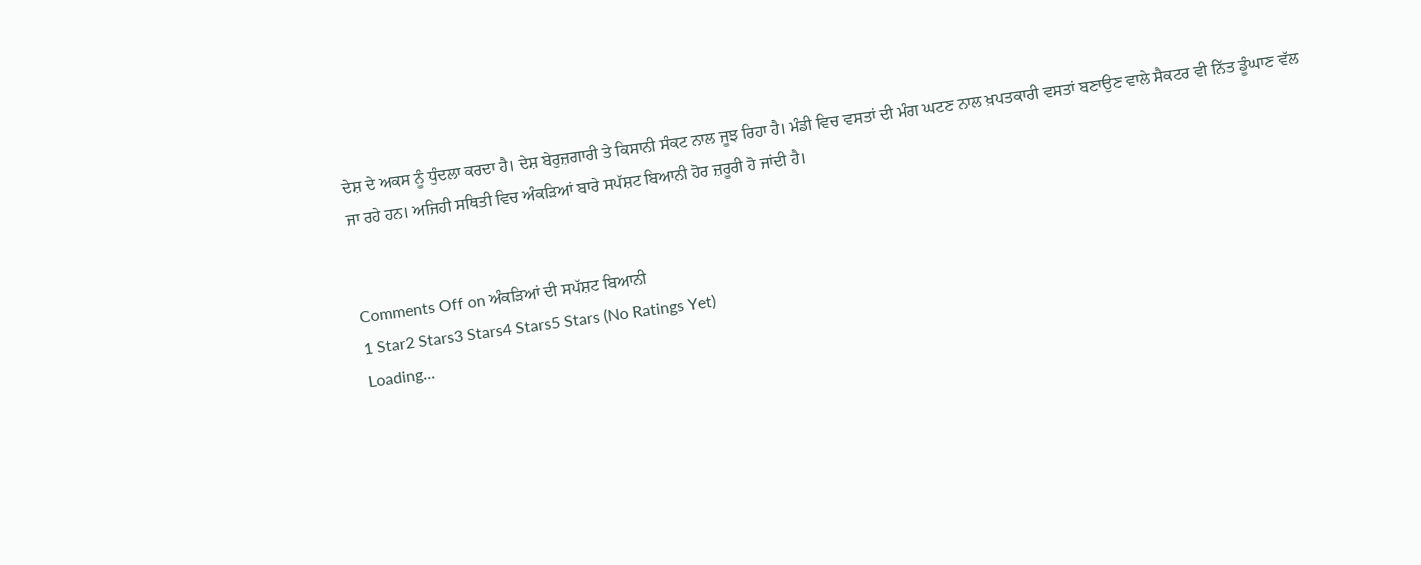ਦੇਸ਼ ਦੇ ਅਕਸ ਨੂੰ ਧੁੰਦਲਾ ਕਰਦਾ ਹੈ। ਦੇਸ਼ ਬੇਰੁਜ਼ਗਾਰੀ ਤੇ ਕਿਸਾਨੀ ਸੰਕਟ ਨਾਲ ਜੂਝ ਰਿਹਾ ਹੈ। ਮੰਡੀ ਵਿਚ ਵਸਤਾਂ ਦੀ ਮੰਗ ਘਟਣ ਨਾਲ ਖ਼ਪਤਕਾਰੀ ਵਸਤਾਂ ਬਣਾਉਣ ਵਾਲੇ ਸੈਕਟਰ ਵੀ ਨਿੱਤ ਡੂੰਘਾਣ ਵੱਲ ਜਾ ਰਹੇ ਹਨ। ਅਜਿਹੀ ਸਥਿਤੀ ਵਿਚ ਅੰਕੜਿਆਂ ਬਾਰੇ ਸਪੱਸ਼ਟ ਬਿਆਨੀ ਹੋਰ ਜ਼ਰੂਰੀ ਹੋ ਜਾਂਦੀ ਹੈ।


Comments Off on ਅੰਕੜਿਆਂ ਦੀ ਸਪੱਸ਼ਟ ਬਿਆਨੀ
1 Star2 Stars3 Stars4 Stars5 Stars (No Ratings Yet)
Loading...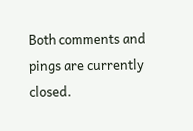Both comments and pings are currently closed.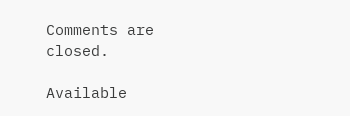Comments are closed.

Available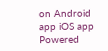on Android app iOS app
Powered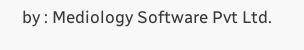by : Mediology Software Pvt Ltd.